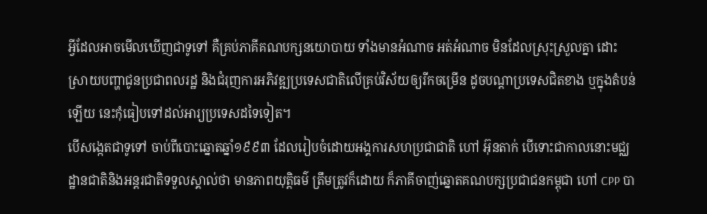អ្វីដែលអាចមើលឃើញជាទូទៅ គឺគ្រប់ភាគីគណបក្សនយោបាយ ទាំងមានអំណាច អត់អំណាច មិនដែលស្រុះស្រួលគ្នា ដោះស្រាយបញ្ហាជូនប្រជាពលរដ្ឋ និងជំរុញការអភិវឌ្ឍប្រទេសជាតិលើគ្រប់វិស័យឲ្យរីកចម្រើន ដូចបណ្តាប្រទេសជិតខាង ឬក្នុងតំបន់ឡើយ នេះកុំធៀបទៅដល់អារ្យប្រទេសដទៃទៀត។
បើសង្កេតជាទូទៅ ចាប់ពីបោះឆ្នោតឆ្នាំ១៩៩៣ ដែលរៀបចំដោយអង្គការសហប្រជាជាតិ ហៅ អ៊ុនតាក់ បើទោះជាកាលនោះមជ្ឈដ្ឋានជាតិនិងអន្តរជាតិទទួលស្គាល់ថា មានភាពយុត្តិធម៌ ត្រឹមត្រូវក៏ដោយ ក៏ភាគីចាញ់ឆ្នោតគណបក្សប្រជាជនកម្ពុជា ហៅ CPP បា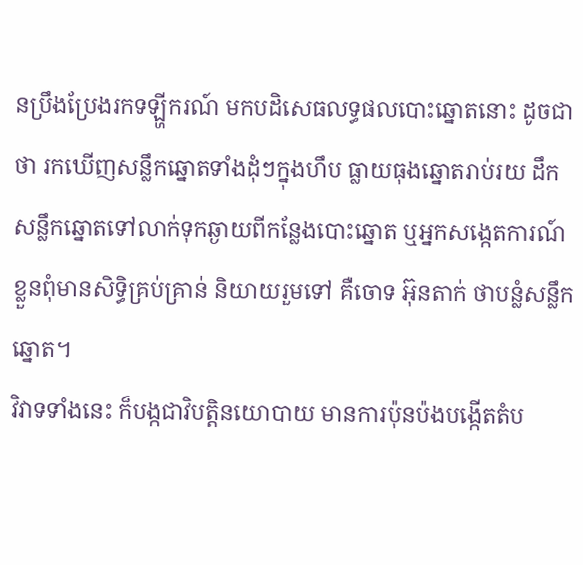នប្រឹងប្រែងរកទឡ្ហីករណ៍ មកបដិសេធលទ្ធផលបោះឆ្នោតនោះ ដូចជាថា រកឃើញសន្លឹកឆ្នោតទាំងដុំៗក្នុងហឹប ធ្លាយធុងឆ្នោតរាប់រយ ដឹកសន្លឹកឆ្នោតទៅលាក់ទុកឆ្ងាយពីកន្លែងបោះឆ្នោត ឬអ្នកសង្កេតការណ៍ខ្លួនពុំមានសិទ្ធិគ្រប់គ្រាន់ និយាយរួមទៅ គឺចោទ អ៊ុនតាក់ ថាបន្លំសន្លឹកឆ្នោត។
វិវាទទាំងនេះ ក៏បង្កជាវិបត្តិនយោបាយ មានការប៉ុនប៉ងបង្កើតតំប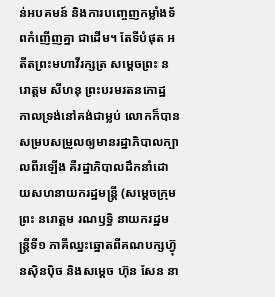ន់អបគមន៍ និងការបញ្ចេញកម្លាំងទ័ពកំញើញគ្នា ជាដើម។ តែទីបំផុត អតីតព្រះមហាវីរក្សត្រ សម្តេចព្រះ នរោត្តម សីហនុ ព្រះបរមរតនកោដ្ឋ កាលទ្រង់នៅគង់ជាម្លប់ លោកក៏បានសម្របសម្រួលឲ្យមានរដ្ឋាភិបាលក្បាលពីរឡើង គឺរដ្ឋាភិបាលដឹកនាំដោយសហនាយករដ្ឋមន្ត្រី (សម្តេចក្រុមព្រះ នរោត្តម រណឫទ្ធិ នាយករដ្ឋមន្ត្រីទី១ ភាគីឈ្នះឆ្នោតពីគណបក្សហ៊្វុនស៊ិនប៉ិច និងសម្តេច ហ៊ុន សែន នា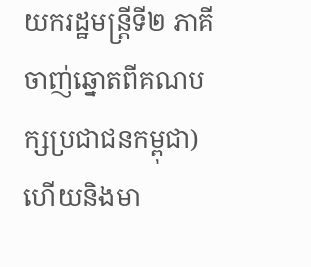យករដ្ឋមន្ត្រីទី២ ភាគីចាញ់ឆ្នោតពីគណបក្សប្រជាជនកម្ពុជា) ហើយនិងមា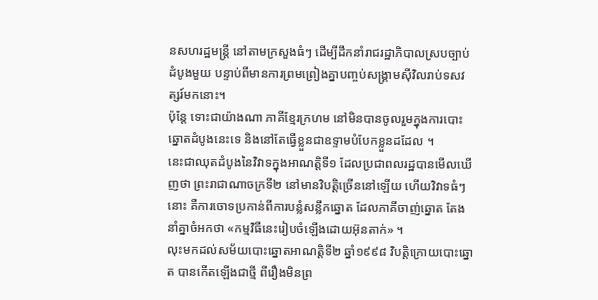នសហរដ្ឋមន្ត្រី នៅតាមក្រសួងធំៗ ដើម្បីដឹកនាំរាជរដ្ឋាភិបាលស្របច្បាប់ដំបូងមួយ បន្ទាប់ពីមានការព្រមព្រៀងគ្នាបញ្ចប់សង្រ្គាមស៊ីវិលរាប់ទសវត្សរ៍មកនោះ។
ប៉ុន្តែ ទោះជាយ៉ាងណា ភាគីខ្មែរក្រហម នៅមិនបានចូលរួមក្នុងការបោះឆ្នោតដំបូងនេះទេ និងនៅតែធ្វើខ្លួនជាឧទ្ទាមបំបែកខ្លួនដដែល ។
នេះជាឈុតដំបូងនៃវិវាទក្នុងអាណត្តិទី១ ដែលប្រជាពលរដ្ឋបានមើលឃើញថា ព្រះរាជាណាចក្រទី២ នៅមានវិបត្តិច្រើននៅឡើយ ហើយវិវាទធំៗនោះ គឺការចោទប្រកាន់ពីការបន្លំសន្លឹកឆ្នោត ដែលភាគីចាញ់ឆ្នោត តែងនាំគ្នាចំអកថា «កម្មវិធីនេះរៀបចំឡើងដោយអ៊ុនតាក់» ។
លុះមកដល់សម័យបោះឆ្នោតអាណត្តិទី២ ឆ្នាំ១៩៩៨ វិបត្តិក្រោយបោះឆ្នោត បានកើតឡើងជាថ្មី ពីរឿងមិនព្រ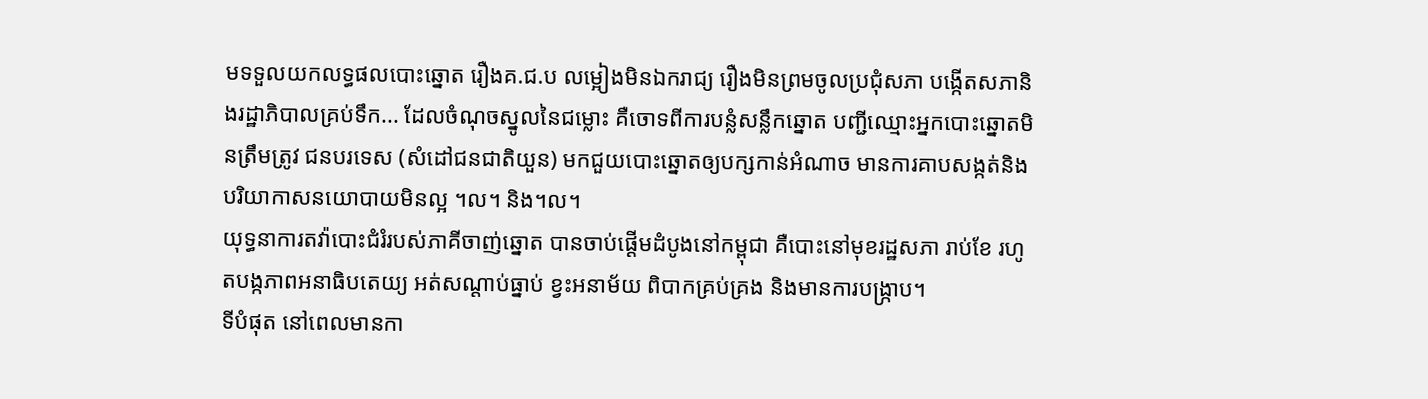មទទួលយកលទ្ធផលបោះឆ្នោត រឿងគ.ជ.ប លម្អៀងមិនឯករាជ្យ រឿងមិនព្រមចូលប្រជុំសភា បង្កើតសភានិងរដ្ឋាភិបាលគ្រប់ទឹក... ដែលចំណុចស្នូលនៃជម្លោះ គឺចោទពីការបន្លំសន្លឹកឆ្នោត បញ្ជីឈ្មោះអ្នកបោះឆ្នោតមិនត្រឹមត្រូវ ជនបរទេស (សំដៅជនជាតិយួន) មកជួយបោះឆ្នោតឲ្យបក្សកាន់អំណាច មានការគាបសង្កត់និងបរិយាកាសនយោបាយមិនល្អ ។ល។ និង។ល។
យុទ្ធនាការតវ៉ាបោះជំរំរបស់ភាគីចាញ់ឆ្នោត បានចាប់ផ្តើមដំបូងនៅកម្ពុជា គឺបោះនៅមុខរដ្ឋសភា រាប់ខែ រហូតបង្កភាពអនាធិបតេយ្យ អត់សណ្តាប់ធ្នាប់ ខ្វះអនាម័យ ពិបាកគ្រប់គ្រង និងមានការបង្ក្រាប។
ទីបំផុត នៅពេលមានកា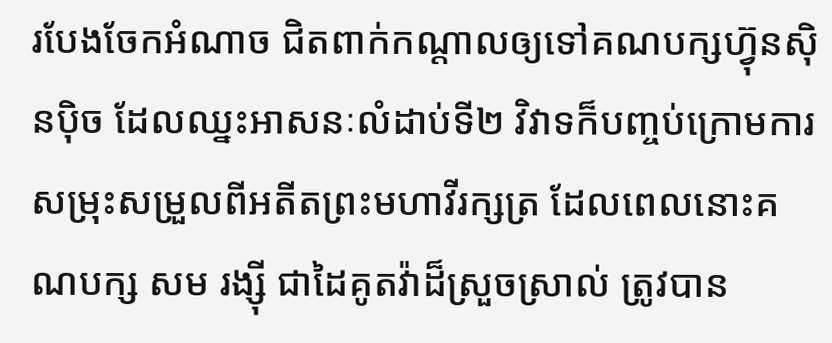របែងចែកអំណាច ជិតពាក់កណ្តាលឲ្យទៅគណបក្សហ៊្វុនស៊ិនប៉ិច ដែលឈ្នះអាសនៈលំដាប់ទី២ វិវាទក៏បញ្ចប់ក្រោមការសម្រុះសម្រួលពីអតីតព្រះមហាវីរក្សត្រ ដែលពេលនោះគណបក្ស សម រង្ស៊ី ជាដៃគូតវ៉ាដ៏ស្រួចស្រាល់ ត្រូវបាន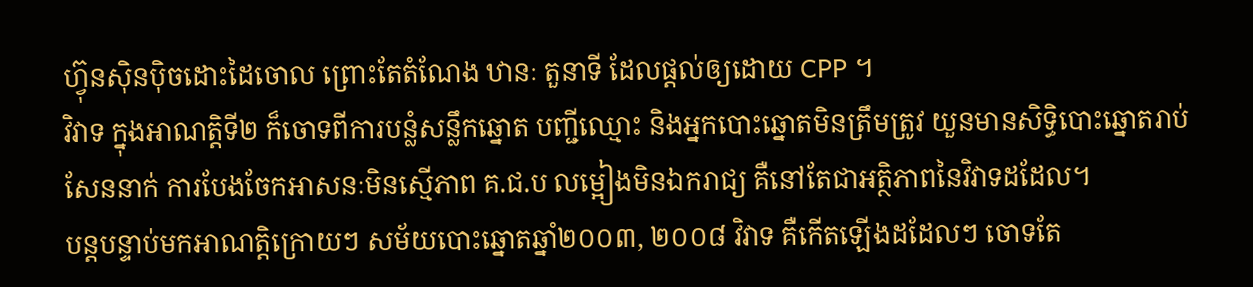ហ៊្វុនស៊ិនប៉ិចដោះដៃចោល ព្រោះតែតំណែង ឋានៈ តួនាទី ដែលផ្តល់ឲ្យដោយ CPP ។
វិវាទ ក្នុងអាណត្តិទី២ ក៏ចោទពីការបន្លំសន្លឹកឆ្នោត បញ្ជីឈ្មោះ និងអ្នកបោះឆ្នោតមិនត្រឹមត្រូវ យួនមានសិទ្ធិបោះឆ្នោតរាប់សែននាក់ ការបែងចែកអាសនៈមិនស្មើភាព គ.ជ.ប លម្អៀងមិនឯករាជ្យ គឺនៅតែជាអត្ថិភាពនៃវិវាទដដែល។
បន្តបន្ទាប់មកអាណត្តិក្រោយៗ សម័យបោះឆ្នោតឆ្នាំ២០០៣, ២០០៨ វិវាទ គឺកើតឡើងដដែលៗ ចោទតែ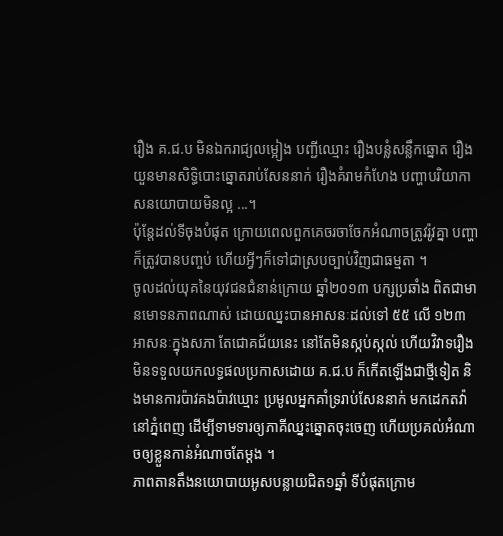រឿង គ.ជ.ប មិនឯករាជ្យលម្អៀង បញ្ជីឈ្មោះ រឿងបន្លំសន្លឹកឆ្នោត រឿងយួនមានសិទ្ធិបោះឆ្នោតរាប់សែននាក់ រឿងគំរាមកំហែង បញ្ហាបរិយាកាសនយោបាយមិនល្អ ...។
ប៉ុន្តែដល់ទីចុងបំផុត ក្រោយពេលពួកគេចរចាចែកអំណាចត្រូវរ៉ូវគ្នា បញ្ហាក៏ត្រូវបានបញ្ចប់ ហើយអ្វីៗក៏ទៅជាស្របច្បាប់វិញជាធម្មតា ។
ចូលដល់យុគនៃយុវជនជំនាន់ក្រោយ ឆ្នាំ២០១៣ បក្សប្រឆាំង ពិតជាមានមោទនភាពណាស់ ដោយឈ្នះបានអាសនៈដល់ទៅ ៥៥ លើ ១២៣ អាសនៈក្នុងសភា តែជោគជ័យនេះ នៅតែមិនស្កប់ស្កល់ ហើយវិវាទរឿងមិនទទួលយកលទ្ធផលប្រកាសដោយ គ.ជ.ប ក៏កើតឡើងជាថ្មីទៀត និងមានការប៉ាវគងប៉ាវឃ្មោះ ប្រមូលអ្នកគាំទ្ររាប់សែននាក់ មកដេកតវ៉ានៅភ្នំពេញ ដើម្បីទាមទារឲ្យភាគីឈ្នះឆ្នោតចុះចេញ ហើយប្រគល់អំណាចឲ្យខ្លួនកាន់អំណាចតែម្តង ។
ភាពតានតឹងនយោបាយអូសបន្លាយជិត១ឆ្នាំ ទីបំផុតក្រោម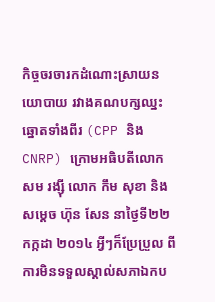កិច្ចចរចារកដំណោះស្រាយនយោបាយ រវាងគណបក្សឈ្នះឆ្នោតទាំងពីរ (CPP និង CNRP) ក្រោមអធិបតីលោក សម រង្ស៊ី លោក កឹម សុខា និង សម្តេច ហ៊ុន សែន នាថ្ងៃទី២២ កក្កដា ២០១៤ អ្វីៗក៏ប្រែប្រួល ពីការមិនទទួលស្គាល់សភាឯកប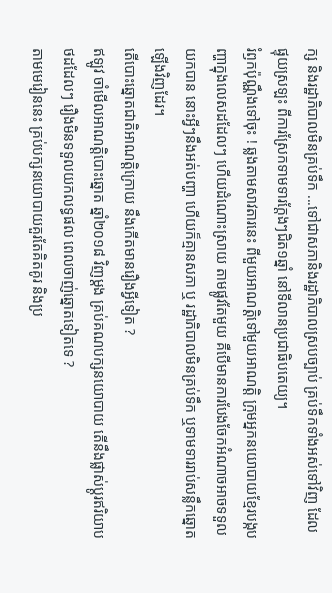ក្ស និងរដ្ឋាភិបាលមិនគ្រប់ទឹក ...ទៅជាសភានិងរដ្ឋាភិបាលស្របច្បាប់ គ្រប់ទឹកទាំងអស់ទៅវិញ ដែលផ្ទុយស្រឡះ ពីការស្រែកទាមទារក្តែងៗជិត១ឆ្នាំ នៅទីលានប្រជាធិបតេយ្យ។
រំឭកប៉ុណ្ណឹងទៅចុះ ! ឆ្លងតាមសាវតារនេះ ពីមួយអាណត្តិទៅមួយអាណត្តិ ក្រុមអ្នកនយោបាយខ្មែរបង្កបញ្ហាក្នុងលេសដដែលៗ ហើយដំណោះស្រាយ តាមផ្លូវតែមួយ គឺបើមានការបែងចែកអំណាចអាចទទួលយកបាន នោះអ្វីៗនឹងអត់បញ្ហា ហើយក៏គ្មានសភា ឬ រដ្ឋាភិបាលមិនគ្រប់ទឹក ឬទាមទាររាប់សន្លឹកឆ្នោតឡើងវិញដែរ។
តើបោះឆ្នោតជាតិអាណត្តិក្រោយ នឹងកើតមានរឿងអ្វីទៀត ?
ឥឡូវ ចាំមើលអាណត្តិបោះឆ្នោត ឆ្នាំ២០១៨ វិញម្តង គ្រប់គណបក្សនយោបាយ តើនឹងផ្លាស់ប្តូរឥរិយាបថដដែលៗ រឿងមិនទទួលយកលទ្ធផល ពេលចាញ់ឆ្នោតទៀតទេ ?
តាមមេរៀននេះ គ្រប់បក្សនយោបាយគួរតែគិតគូរ និងប្រ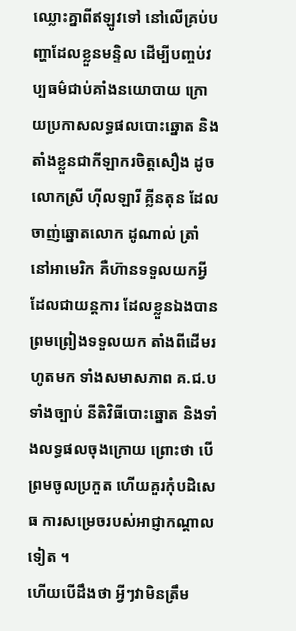ឈ្លោះគ្នាពីឥឡូវទៅ នៅលើគ្រប់បញ្ហាដែលខ្លួនមន្ទិល ដើម្បីបញ្ចប់វប្បធម៌ជាប់គាំងនយោបាយ ក្រោយប្រកាសលទ្ធផលបោះឆ្នោត និងតាំងខ្លួនជាកីឡាករចិត្តសឿង ដូចលោកស្រី ហ៊ីលឡារី គ្លីនតុន ដែលចាញ់ឆ្នោតលោក ដូណាល់ ត្រាំ នៅអាមេរិក គឺហ៊ានទទួលយកអ្វីដែលជាយន្តការ ដែលខ្លួនឯងបានព្រមព្រៀងទទួលយក តាំងពីដើមរហូតមក ទាំងសមាសភាព គ.ជ.ប ទាំងច្បាប់ នីតិវិធីបោះឆ្នោត និងទាំងលទ្ធផលចុងក្រោយ ព្រោះថា បើព្រមចូលប្រកួត ហើយគួរកុំបដិសេធ ការសម្រេចរបស់អាជ្ញាកណ្តាលទៀត ។
ហើយបើដឹងថា អ្វីៗវាមិនត្រឹម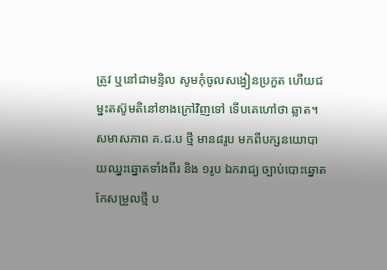ត្រូវ ឬនៅជាមន្ទិល សូមកុំចូលសង្វៀនប្រកួត ហើយជម្នះតស៊ូមតិនៅខាងក្រៅវិញទៅ ទើបគេហៅថា ឆ្លាត។
សមាសភាព គ.ជ.ប ថ្មី មាន៨រូប មកពីបក្សនយោបាយឈ្នះឆ្នោតទាំងពីរ និង ១រូប ឯករាជ្យ ច្បាប់បោះឆ្នោតកែសម្រួលថ្មី ប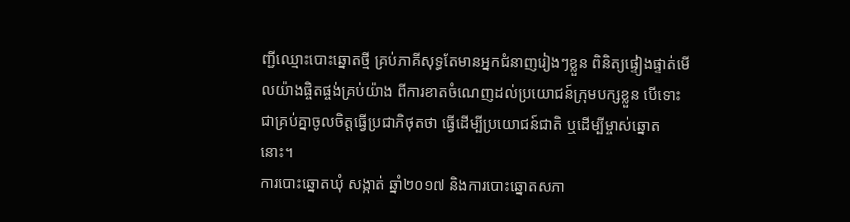ញ្ជីឈ្មោះបោះឆ្នោតថ្មី គ្រប់ភាគីសុទ្ធតែមានអ្នកជំនាញរៀងៗខ្លួន ពិនិត្យផ្ទៀងផ្ទាត់មើលយ៉ាងផ្ចិតផ្ចង់គ្រប់យ៉ាង ពីការខាតចំណេញដល់ប្រយោជន៍ក្រុមបក្សខ្លួន បើទោះជាគ្រប់គ្នាចូលចិត្តធ្វើប្រជាភិថុតថា ធ្វើដើម្បីប្រយោជន៍ជាតិ ឬដើម្បីម្ចាស់ឆ្នោតនោះ។
ការបោះឆ្នោតឃុំ សង្កាត់ ឆ្នាំ២០១៧ និងការបោះឆ្នោតសភា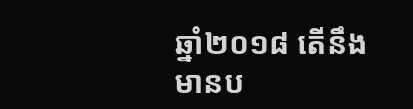ឆ្នាំ២០១៨ តើនឹងមានប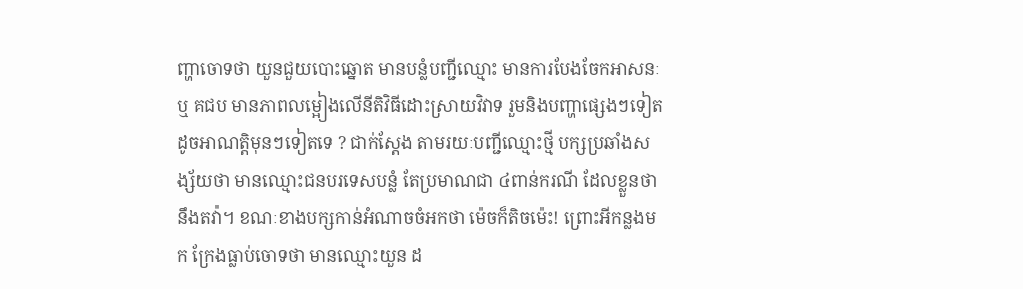ញ្ហាចោទថា យួនជួយបោះឆ្នោត មានបន្លំបញ្ជីឈ្មោះ មានការបែងចែកអាសនៈ ឬ គជប មានភាពលម្អៀងលើនីតិវិធីដោះស្រាយវិវាទ រួមនិងបញ្ហាផ្សេងៗទៀត ដូចអាណត្តិមុនៗទៀតទេ ? ជាក់ស្តែង តាមរយៈបញ្ជីឈ្មោះថ្មី បក្សប្រឆាំងសង្ស័យថា មានឈ្មោះជនបរទេសបន្លំ តែប្រមាណជា ៤ពាន់ករណី ដែលខ្លួនថា នឹងតវ៉ា។ ខណៈខាងបក្សកាន់អំណាចចំអកថា ម៉េចក៏តិចម៉េះ! ព្រោះអីកន្លងមក ក្រែងធ្លាប់ចោទថា មានឈ្មោះយួន ដ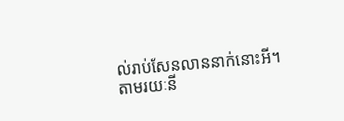ល់រាប់សែនលាននាក់នោះអី។
តាមរយៈនី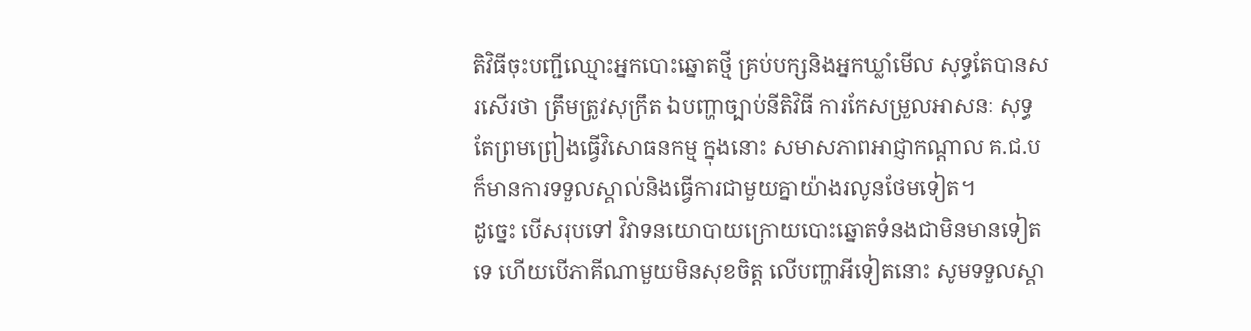តិវិធីចុះបញ្ជីឈ្មោះអ្នកបោះឆ្នោតថ្មី គ្រប់បក្សនិងអ្នកឃ្លាំមើល សុទ្ធតែបានសរសើរថា ត្រឹមត្រូវសុក្រឹត ឯបញ្ហាច្បាប់នីតិវិធី ការកែសម្រួលអាសនៈ សុទ្ធតែព្រមព្រៀងធ្វើវិសោធនកម្ម ក្នុងនោះ សមាសភាពអាជ្ញាកណ្តាល គ.ជ.ប ក៏មានការទទួលស្គាល់និងធ្វើការជាមួយគ្នាយ៉ាងរលូនថែមទៀត។
ដូច្នេះ បើសរុបទៅ វិវាទនយោបាយក្រោយបោះឆ្នោតទំនងជាមិនមានទៀតទេ ហើយបើភាគីណាមួយមិនសុខចិត្ត លើបញ្ហាអីទៀតនោះ សូមទទួលស្គា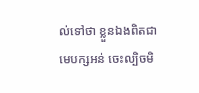ល់ទៅថា ខ្លួនឯងពិតជាមេបក្សអន់ ចេះល្បិចមិ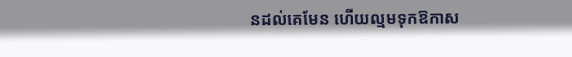នដល់គេមែន ហើយល្មមទុកឱកាស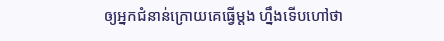ឲ្យអ្នកជំនាន់ក្រោយគេធ្វើម្តង ហ្នឹងទើបហៅថា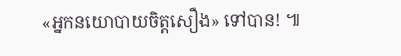«អ្នកនយោបាយចិត្តសឿង» ទៅបាន! ៕